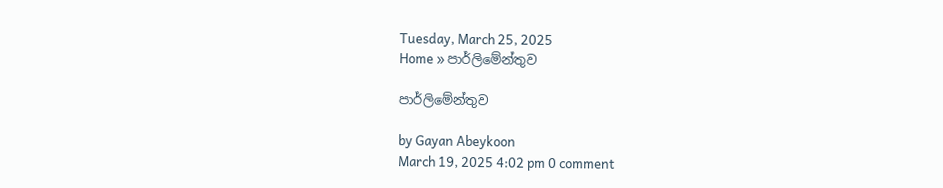Tuesday, March 25, 2025
Home » පාර්ලිමේන්තුව

පාර්ලිමේන්තුව

by Gayan Abeykoon
March 19, 2025 4:02 pm 0 comment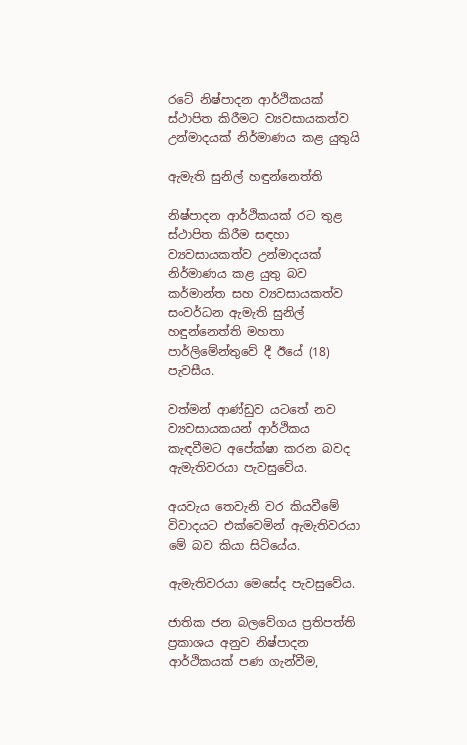රටේ නිෂ්පාදන ආර්ථිකයක් ස්ථාපිත කිරීමට ව්‍යවසායකත්ව උන්මාදයක් නිර්මාණය කළ යුතුයි

ඇමැති සුනිල් හඳුන්නෙත්ති

නිෂ්පාදන ආර්ථිකයක් රට තුළ ස්ථාපිත කිරීම සඳහා ව්‍යවසායකත්ව උන්මාදයක් නිර්මාණය කළ යුතු බව කර්මාන්ත සහ ව්‍යවසායකත්ව සංවර්ධන ඇමැති සුනිල් හඳුන්නෙත්ති මහතා පාර්ලිමේන්තුවේ දී ඊයේ (18) පැවසීය.

වත්මන් ආණ්ඩුව යටතේ නව ව්‍යවසායකයන් ආර්ථිකය කැඳවීමට අපේක්ෂා කරන බවද ඇමැතිවරයා පැවසුවේය.

අයවැය තෙවැනි වර කියවීමේ විවාදයට එක්වෙමින් ඇමැතිවරයා මේ බව කියා සිටියේය.

ඇමැතිවරයා මෙසේද පැවසුවේය.

ජාතික ජන බලවේගය ප්‍රතිපත්ති ප්‍රකාශය අනුව නිෂ්පාදන ආර්ථිකයක් පණ ගැන්වීම,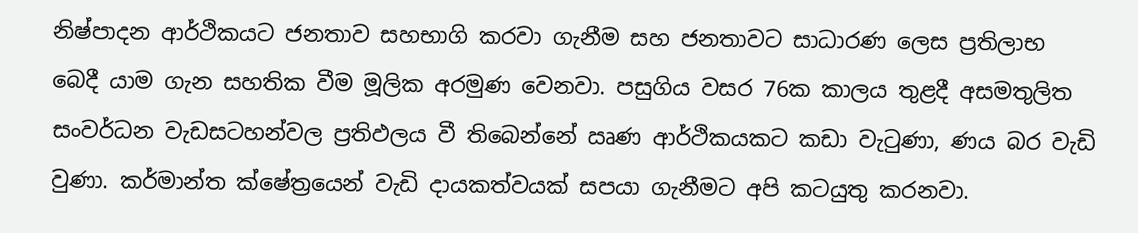නිෂ්පාදන ආර්ථිකයට ජනතාව සහභාගි කරවා ගැනීම සහ ජනතාවට සාධාරණ ලෙස ප්‍රතිලාභ බෙදී යාම ගැන සහතික වීම මූලික අරමුණ වෙනවා. පසුගිය වසර 76ක කාලය තුළදී අසමතුලිත සංවර්ධන වැඩසටහන්වල ප්‍රතිඵලය වී තිබෙන්නේ ඍණ ආර්ථිකයකට කඩා වැටුණා, ණය බර වැඩි වුණා. කර්මාන්ත ක්ෂේත්‍රයෙන් වැඩි දායකත්වයක් සපයා ගැනීමට අපි කටයුතු කරනවා.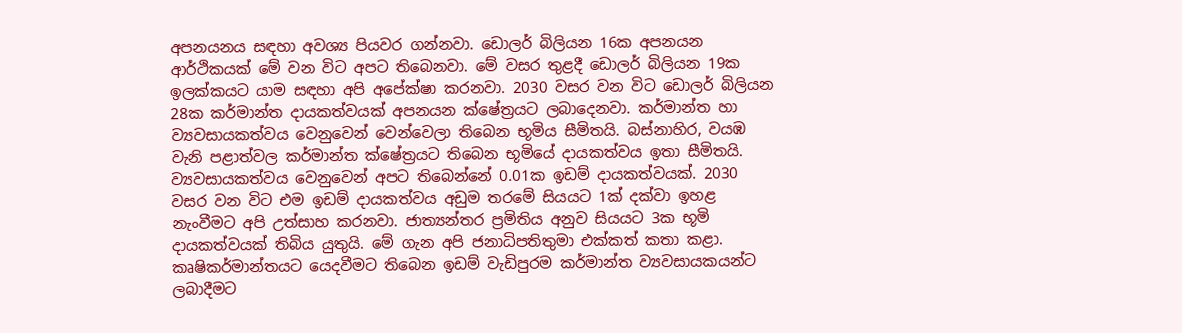අපනයනය සඳහා අවශ්‍ය පියවර ගන්නවා. ඩොලර් බිලියන 16ක අපනයන ආර්ථිකයක් මේ වන විට අපට තිබෙනවා. මේ වසර තුළදී ඩොලර් බිලියන 19ක ඉලක්කයට යාම සඳහා අපි අපේක්ෂා කරනවා. 2030 වසර වන විට ඩොලර් බිලියන 28ක කර්මාන්ත දායකත්වයක් අපනයන ක්ෂේත්‍රයට ලබාදෙනවා. කර්මාන්ත හා ව්‍යවසායකත්වය වෙනුවෙන් වෙන්වෙලා තිබෙන භූමිය සීමිතයි. බස්නාහිර, වයඹ වැනි පළාත්වල කර්මාන්ත ක්ෂේත්‍රයට තිබෙන භූමියේ දායකත්වය ඉතා සීමිතයි. ව්‍යවසායකත්වය වෙනුවෙන් අපට තිබෙන්නේ 0.01ක ඉඩම් දායකත්වයක්. 2030 වසර වන විට එම ඉඩම් දායකත්වය අඩුම තරමේ සියයට 1ක් දක්වා ඉහළ නැංවීමට අපි උත්සාහ කරනවා. ජාත්‍යන්තර ප්‍රමිතිය අනුව සියයට 3ක භූමි දායකත්වයක් තිබිය යුතුයි. මේ ගැන අපි ජනාධිපතිතුමා එක්කත් කතා කළා. කෘෂිකර්මාන්තයට යෙදවීමට තිබෙන ඉඩම් වැඩිපුරම කර්මාන්ත ව්‍යවසායකයන්ට ලබාදීමට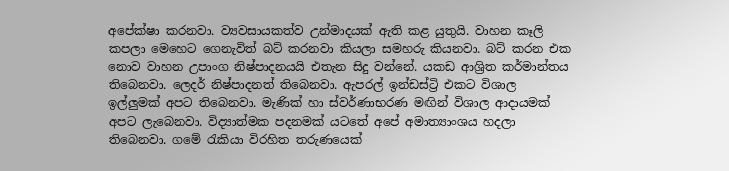අපේක්ෂා කරනවා. ව්‍යවසායකත්ව උන්මාදයක් ඇති කළ යුතුයි. වාහන කෑලි කපලා මෙහෙට ගෙනැවිත් බට් කරනවා කියලා සමහරු කියනවා. බට් කරන එක නොව වාහන උපාංග නිෂ්පාදනයයි එතැන සිදු වන්නේ. යකඩ ආශ්‍රිත කර්මාන්තය තිබෙනවා. ලෙදර් නිෂ්පාදනත් තිබෙනවා. ඇපරල් ඉන්ඩස්ට්‍රි එකට විශාල ඉල්ලුමක් අපට තිබෙනවා. මැණික් හා ස්වර්ණාභරණ මඟින් විශාල ආදායමක් අපට ලැබෙනවා. විද්‍යාත්මක පදනමක් යටතේ අපේ අමාත්‍යාංශය හදලා තිබෙනවා. ගමේ රැකියා විරහිත තරුණයෙක්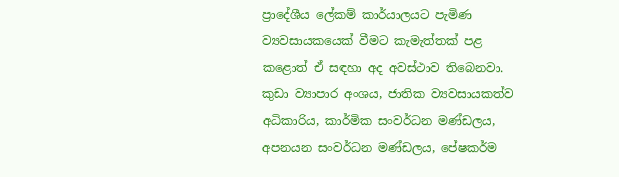ප්‍රාදේශීය ලේකම් කාර්යාලයට පැමිණ ව්‍යවසායකයෙක් වීමට කැමැත්තක් පළ කළොත් ඒ සඳහා අද අවස්ථාව තිබෙනවා. කුඩා ව්‍යාපාර අංශය, ජාතික ව්‍යවසායකත්ව අධිකාරිය, කාර්මික සංවර්ධන මණ්ඩලය, අපනයන සංවර්ධන මණ්ඩලය, පේෂකර්ම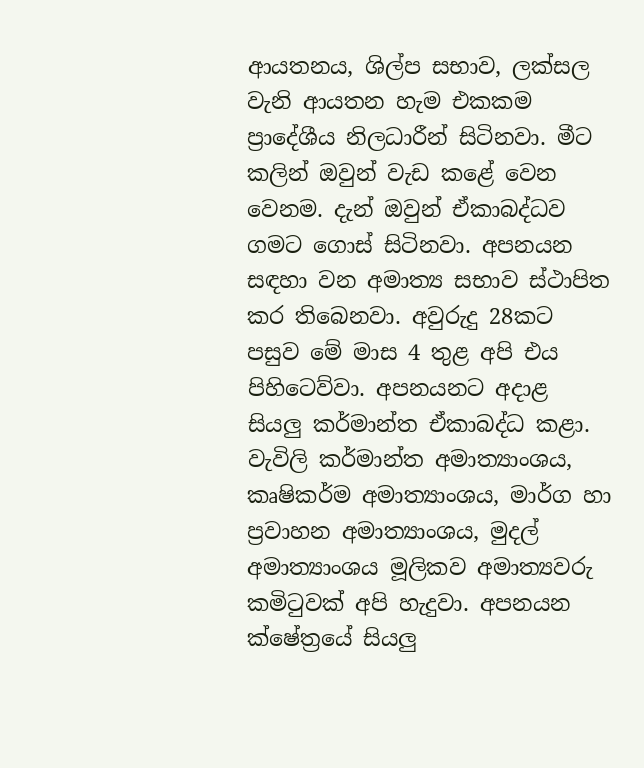ආයතනය, ශිල්ප සභාව, ලක්සල වැනි ආයතන හැම එකකම ප්‍රාදේශීය නිලධාරීන් සිටිනවා. මීට කලින් ඔවුන් වැඩ කළේ වෙන වෙනම. දැන් ඔවුන් ඒකාබද්ධව ගමට ගොස් සිටිනවා. අපනයන සඳහා වන අමාත්‍ය සභාව ස්ථාපිත කර තිබෙනවා. අවුරුදු 28කට පසුව මේ මාස 4 තුළ අපි එය පිහිටෙව්වා. අපනයනට අදාළ සියලු කර්මාන්ත ඒකාබද්ධ කළා. වැවිලි කර්මාන්ත අමාත්‍යාංශය, කෘෂිකර්ම අමාත්‍යාංශය, මාර්ග හා ප්‍රවාහන අමාත්‍යාංශය, මුදල් අමාත්‍යාංශය මූලිකව අමාත්‍යවරු කමිටුවක් අපි හැදුවා. අපනයන ක්ෂේත්‍රයේ සියලු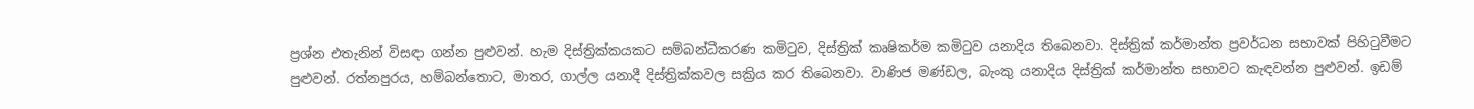ප්‍රශ්න එතැනින් විසඳා ගන්න පුළුවන්. හැම දිස්ත්‍රික්කයකට සම්බන්ධීකරණ කමිටුව, දිස්ත්‍රික් කෘෂිකර්ම කමිටුව යනාදිය තිබෙනවා. දිස්ත්‍රික් කර්මාන්ත ප්‍රවර්ධන සභාවක් පිහිටුවීමට පුළුවන්. රත්නපුරය, හම්බන්තොට, මාතර, ගාල්ල යනාදී දිස්ත්‍රික්කවල සක්‍රිය කර තිබෙනවා. වාණිජ මණ්ඩල, බැංකු යනාදිය දිස්ත්‍රික් කර්මාන්ත සභාවට කැඳවන්න පුළුවන්. ඉඩම්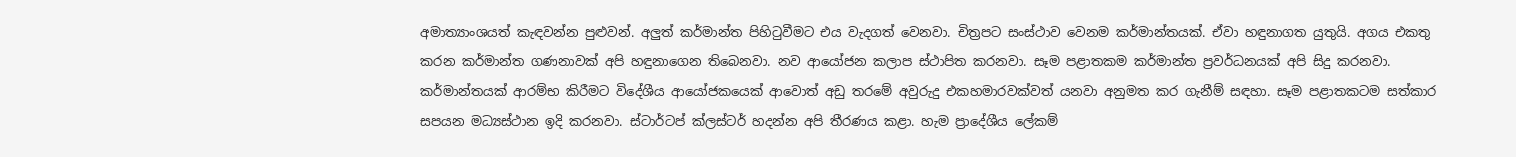අමාත්‍යාංශයත් කැඳවන්න පුළුවන්. අලුත් කර්මාන්ත පිහිටුවීමට එය වැදගත් වෙනවා. චිත්‍රපට සංස්ථාව වෙනම කර්මාන්තයක්. ඒවා හඳුනාගත යුතුයි. අගය එකතු කරන කර්මාන්ත ගණනාවක් අපි හඳුනාගෙන තිබෙනවා. නව ආයෝජන කලාප ස්ථාපිත කරනවා. සෑම පළාතකම කර්මාන්ත ප්‍රවර්ධනයක් අපි සිදු කරනවා. කර්මාන්තයක් ආරම්භ කිරීමට විදේශීය ආයෝජකයෙක් ආවොත් අඩු තරමේ අවුරුදු එකහමාරවක්වත් යනවා අනුමත කර ගැනීම් සඳහා. සෑම පළාතකටම සත්කාර සපයන මධ්‍යස්ථාන ඉදි කරනවා. ස්ටාර්ටප් ක්ලස්ටර් හදන්න අපි තීරණය කළා. හැම ප්‍රාදේශීය ලේකම්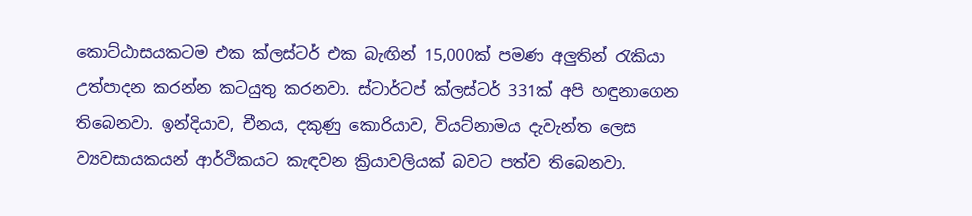කොට්ඨාසයකටම එක ක්ලස්ටර් එක බැඟින් 15,000ක් පමණ අලුතින් රැකියා උත්පාදන කරන්න කටයුතු කරනවා. ස්ටාර්ටප් ක්ලස්ටර් 331ක් අපි හඳුනාගෙන තිබෙනවා. ඉන්දියාව, චීනය, දකුණු කොරියාව, වියට්නාමය දැවැන්ත ලෙස ව්‍යවසායකයන් ආර්ථිකයට කැඳවන ක්‍රියාවලියක් බවට පත්ව තිබෙනවා.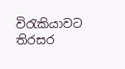විරැකියාවට තිරසර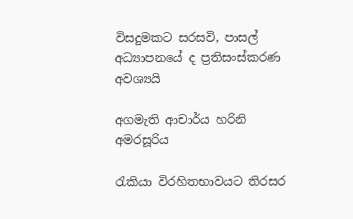විසදුමකට සරසවි, පාසල් අධ්‍යාපනයේ ද ප්‍රතිසංස්කරණ අවශ්‍යයි

අගමැති ආචාර්ය හරිනි අමරසූරිය

රැකියා විරහිතභාවයට තිරසර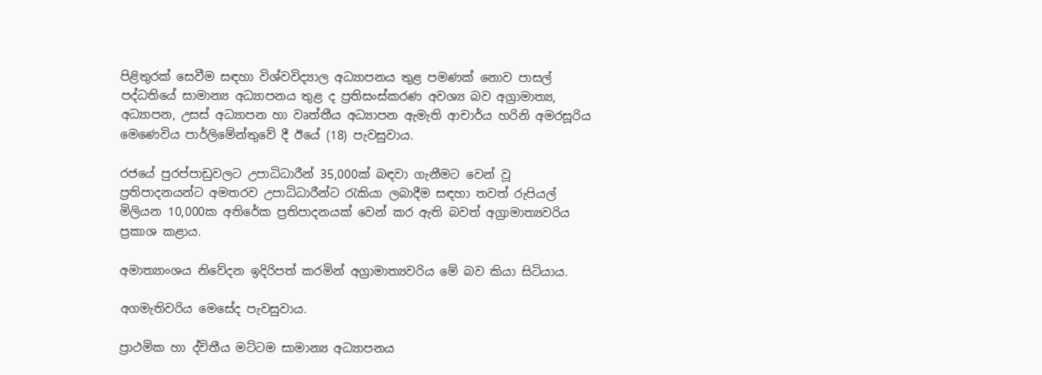පිළිතුරක් සෙවීම සඳහා විශ්වවිද්‍යාල අධ්‍යාපනය තුළ පමණක් නොව පාසල් පද්ධතියේ සාමාන්‍ය අධ්‍යාපනය තුළ ද ප්‍රතිසංස්කරණ අවශ්‍ය බව අග්‍රාමාත්‍ය, අධ්‍යාපන, උසස් අධ්‍යාපන හා වෘත්තීය අධ්‍යාපන ඇමැති ආචාර්ය හරිනි අමරසූරිය මෙණෙවිය පාර්ලිමේන්තුවේ දී ඊයේ (18) පැවසුවාය.

රජයේ පුරප්පාඩුවලට උපාධිධාරීන් 35,000ක් බඳවා ගැනීමට වෙන් වූ ප්‍රතිපාදනයන්ට අමතරව උපාධිධාරීන්ට රැකියා ලබාදීම සඳහා තවත් රුපියල් මිලියන 10,000ක අතිරේක ප්‍රතිපාදනයක් වෙන් කර ඇති බවත් අග්‍රාමාත්‍යවරිය ප්‍රකාශ කළාය.

අමාත්‍යාංශය නිවේදන ඉදිරිපත් කරමින් අග්‍රාමාත්‍යවරිය මේ බව කියා සිටියාය.

අගමැතිවරිය මෙසේද පැවසුවාය.

ප්‍රාථමික හා ද්විතීය මට්ටම සාමාන්‍ය අධ්‍යාපනය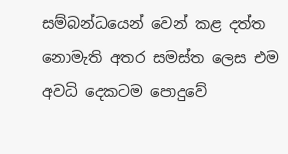සම්බන්ධයෙන් වෙන් කළ දත්ත නොමැති අතර සමස්ත ලෙස එම අවධි දෙකටම පොදුවේ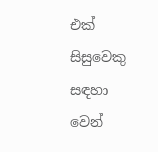එක් සිසුවෙකු සඳහා වෙන්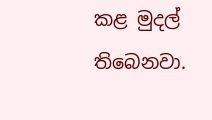කළ මුදල් තිබෙනවා.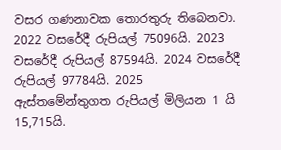වසර ගණනාවක තොරතුරු තිබෙනවා. 2022 වසරේදී රුපියල් 75096යි. 2023 වසරේදී රුපියල් 87594යි. 2024 වසරේදී රුපියල් 97784යි. 2025 ඇස්තමේන්තුගත රුපියල් මිලියන 1 යි 15,715යි.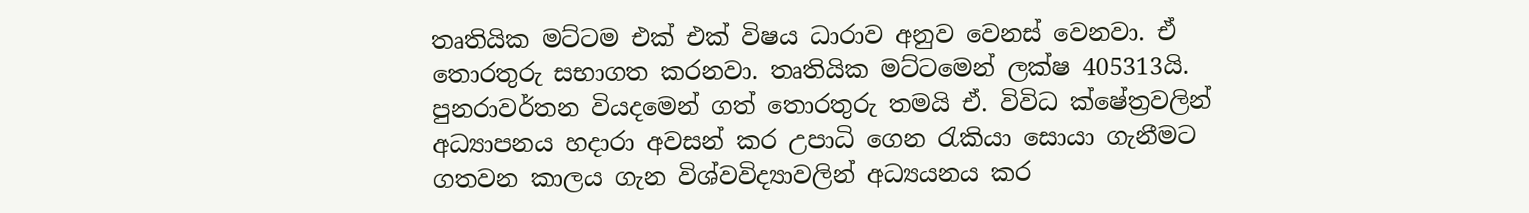තෘතියික මට්ටම එක් එක් විෂය ධාරාව අනුව වෙනස් වෙනවා. ඒ තොරතුරු සභාගත කරනවා. තෘතියික මට්ටමෙන් ලක්ෂ 405313යි. පුනරාවර්තන වියදමෙන් ගත් තොරතුරු තමයි ඒ. විවිධ ක්ෂේත්‍රවලින් අධ්‍යාපනය හදාරා අවසන් කර උපාධි ගෙන රැකියා සොයා ගැනීමට ගතවන කාලය ගැන විශ්වවිද්‍යාවලින් අධ්‍යයනය කර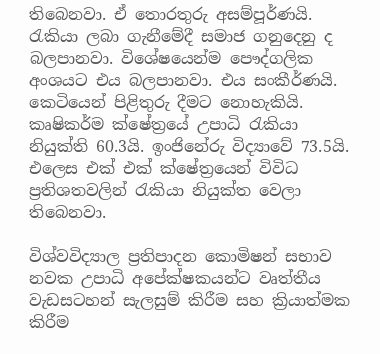තිබෙනවා. ඒ තොරතුරු අසම්පූර්ණයි. රැකියා ලබා ගැනීමේදී සමාජ ගනුදෙනු ද බලපානවා. විශේෂයෙන්ම පෞද්ගලික අංශයට එය බලපානවා. එය සංකීර්ණයි. කෙටියෙන් පිළිතුරු දීමට නොහැකියි. කෘෂිකර්ම ක්ෂේත්‍රයේ උපාධි රැකියා නියුක්ති 60.3යි. ඉංජිනේරු විද්‍යාවේ 73.5යි. එලෙස එක් එක් ක්ෂේත්‍රයෙන් විවිධ ප්‍රතිශතවලින් රැකියා නියුක්ත වෙලා තිබෙනවා.

විශ්වවිද්‍යාල ප්‍රතිපාදන කොමිෂන් සභාව නවක උපාධි අපේක්ෂකයන්ට වෘත්තීය වැඩසටහන් සැලසුම් කිරීම සහ ක්‍රියාත්මක කිරීම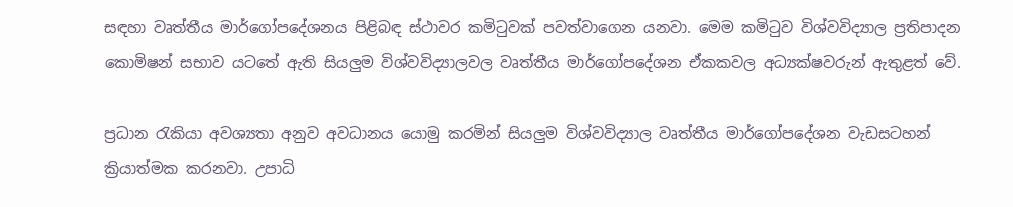සඳහා වෘත්තීය මාර්ගෝපදේශනය පිළිබඳ ස්ථාවර කමිටුවක් පවත්වාගෙන යනවා. මෙම කමිටුව විශ්වවිද්‍යාල ප්‍රතිපාදන කොමිෂන් සභාව යටතේ ඇති සියලුම විශ්වවිද්‍යාලවල වෘත්තීය මාර්ගෝපදේශන ඒකකවල අධ්‍යක්ෂවරුන් ඇතුළත් වේ.

ප්‍රධාන රැකියා අවශ්‍යතා අනුව අවධානය යොමු කරමින් සියලුම විශ්වවිද්‍යාල වෘත්තීය මාර්ගෝපදේශන වැඩසටහන් ක්‍රියාත්මක කරනවා. උපාධි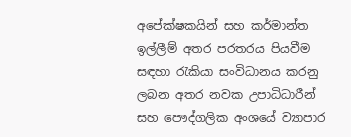අපේක්ෂකයින් සහ කර්මාන්ත ඉල්ලීම් අතර පරතරය පියවීම සඳහා රැකියා සංවිධානය කරනු ලබන අතර නවක උපාධිධාරීන් සහ පෞද්ගලික අංශයේ ව්‍යාපාර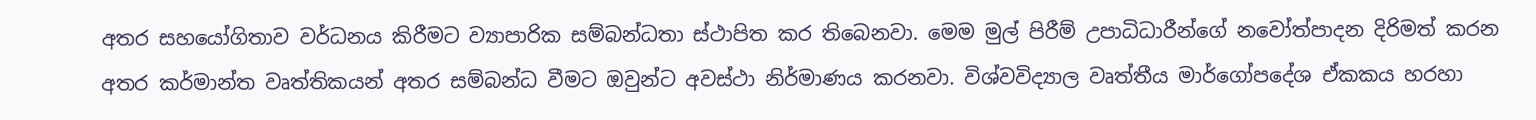අතර සහයෝගිතාව වර්ධනය කිරීමට ව්‍යාපාරික සම්බන්ධතා ස්ථාපිත කර තිබෙනවා. මෙම මුල් පිරීම් උපාධිධාරීන්ගේ නවෝත්පාදන දිරිමත් කරන අතර කර්මාන්ත වෘත්තිකයන් අතර සම්බන්ධ වීමට ඔවුන්ට අවස්ථා නිර්මාණය කරනවා. විශ්වවිද්‍යාල වෘත්තීය මාර්ගෝපදේශ ඒකකය හරහා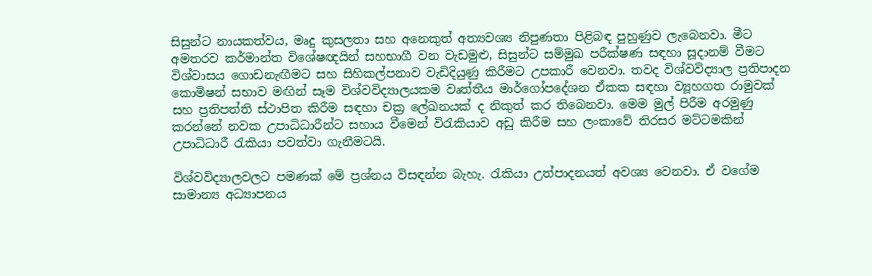සිසුන්ට නායකත්වය, මෘදු කුසලතා සහ අනෙකුත් අත්‍යවශ්‍ය නිපුණතා පිළිබඳ පුහුණුව ලැබෙනවා. මීට අමතරව කර්මාන්ත විශේෂඥයින් සහභාගී වන වැඩමුළු, සිසුන්ට සම්මුඛ පරීක්ෂණ සඳහා සූදානම් වීමට විශ්වාසය ගොඩනැඟීමට සහ සිහිකල්පනාව වැඩිදියුණු කිරීමට උපකාරී වෙනවා. තවද විශ්වවිද්‍යාල ප්‍රතිපාදන කොමිෂන් සභාව මඟින් සෑම විශ්වවිද්‍යාලයකම වෘත්තීය මාර්ගෝපදේශන ඒකක සඳහා ව්‍යූහගත රාමුවක් සහ ප්‍රතිපත්ති ස්ථාපිත කිරීම සඳහා චක්‍ර ලේඛනයක් ද නිකුත් කර තිබෙනවා. මෙම මුල් පිරීම අරමුණු කරන්නේ නවක උපාධිධාරීන්ට සහාය වීමෙන් විරැකියාව අඩු කිරීම සහ ලංකාවේ තිරසර මට්ටමකින් උපාධිධාරී රැකියා පවත්වා ගැනීමටයි.

විශ්වවිද්‍යාලවලට පමණක් මේ ප්‍රශ්නය විසඳන්න බැහැ. රැකියා උත්පාදනයත් අවශ්‍ය වෙනවා. ඒ වගේම සාමාන්‍ය අධ්‍යාපනය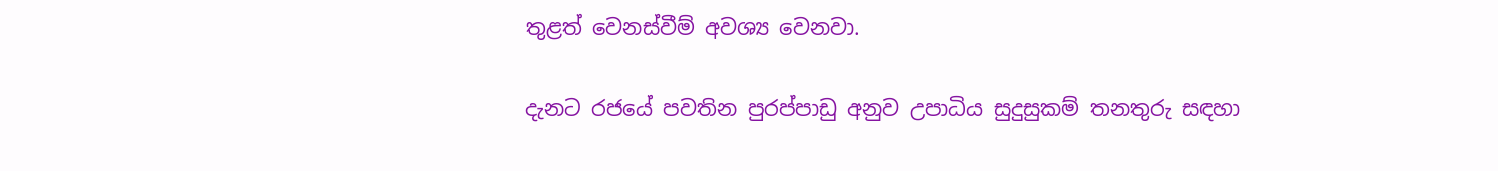තුළත් වෙනස්වීම් අවශ්‍ය වෙනවා.

දැනට රජයේ පවතින පුරප්පාඩු අනුව උපාධිය සුදුසුකම් තනතුරු සඳහා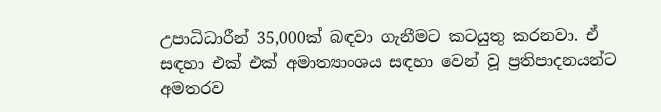උපාධිධාරීන් 35,000ක් බඳවා ගැනීමට කටයුතු කරනවා. ඒ සඳහා එක් එක් අමාත්‍යාංශය සඳහා වෙන් වූ ප්‍රතිපාදනයන්ට අමතරව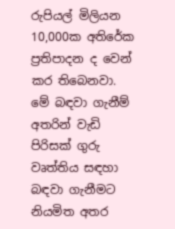රුපියල් මිලියන 10,000ක අතිරේක ප්‍රතිපාදන ද වෙන් කර තිබෙනවා. මේ බඳවා ගැනීම් අතරින් වැඩි පිරිසක් ගුරු වෘත්තිය සඳහා බඳවා ගැනීමට නියමිත අතර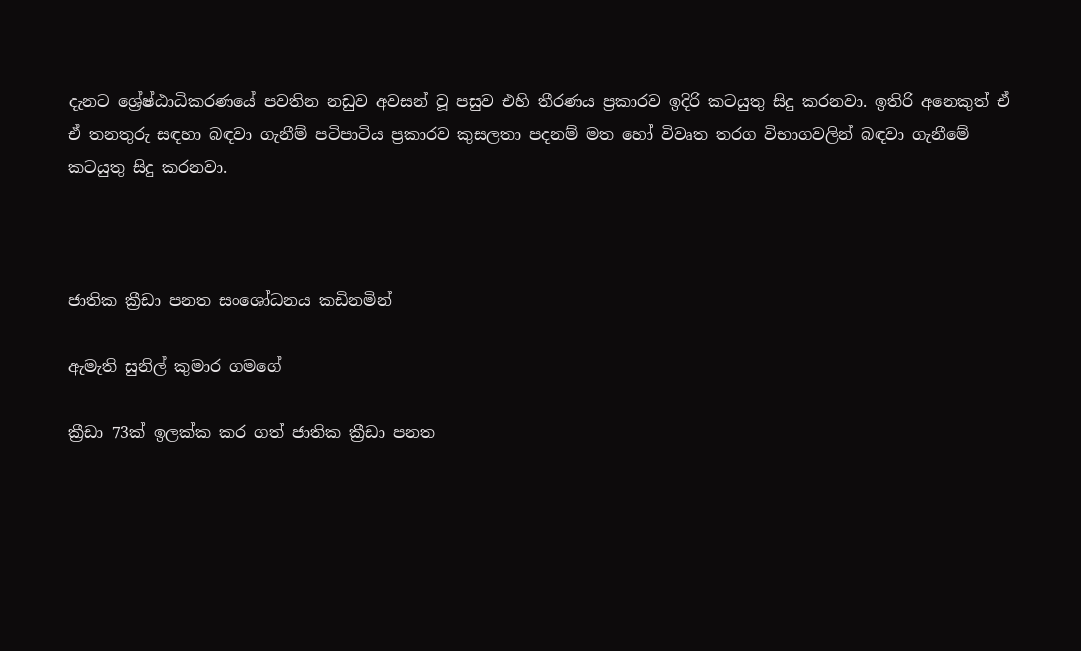දැනට ශ්‍රේෂ්ඨාධිකරණයේ පවතින නඩුව අවසන් වූ පසුව එහි තීරණය ප්‍රකාරව ඉදිරි කටයුතු සිදු කරනවා. ඉතිරි අනෙකුත් ඒ ඒ තනතුරු සඳහා බඳවා ගැනීම් පටිපාටිය ප්‍රකාරව කුසලතා පදනම් මත හෝ විවෘත තරග විභාගවලින් බඳවා ගැනීමේ කටයුතු සිදු කරනවා.



ජාතික ක්‍රීඩා පනත සංශෝධනය කඩිනමින්

ඇමැති සුනිල් කුමාර ගමගේ

ක්‍රීඩා 73ක් ඉලක්ක කර ගත් ජාතික ක්‍රීඩා පනත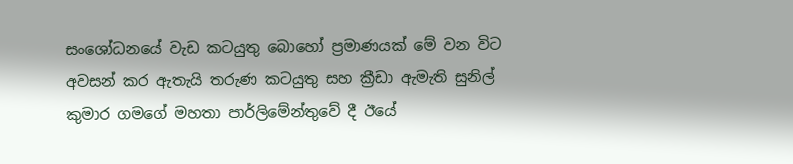සංශෝධනයේ වැඩ කටයුතු බොහෝ ප්‍රමාණයක් මේ වන විට අවසන් කර ඇතැයි තරුණ කටයුතු සහ ක්‍රීඩා ඇමැති සුනිල් කුමාර ගමගේ මහතා පාර්ලිමේන්තුවේ දී ඊයේ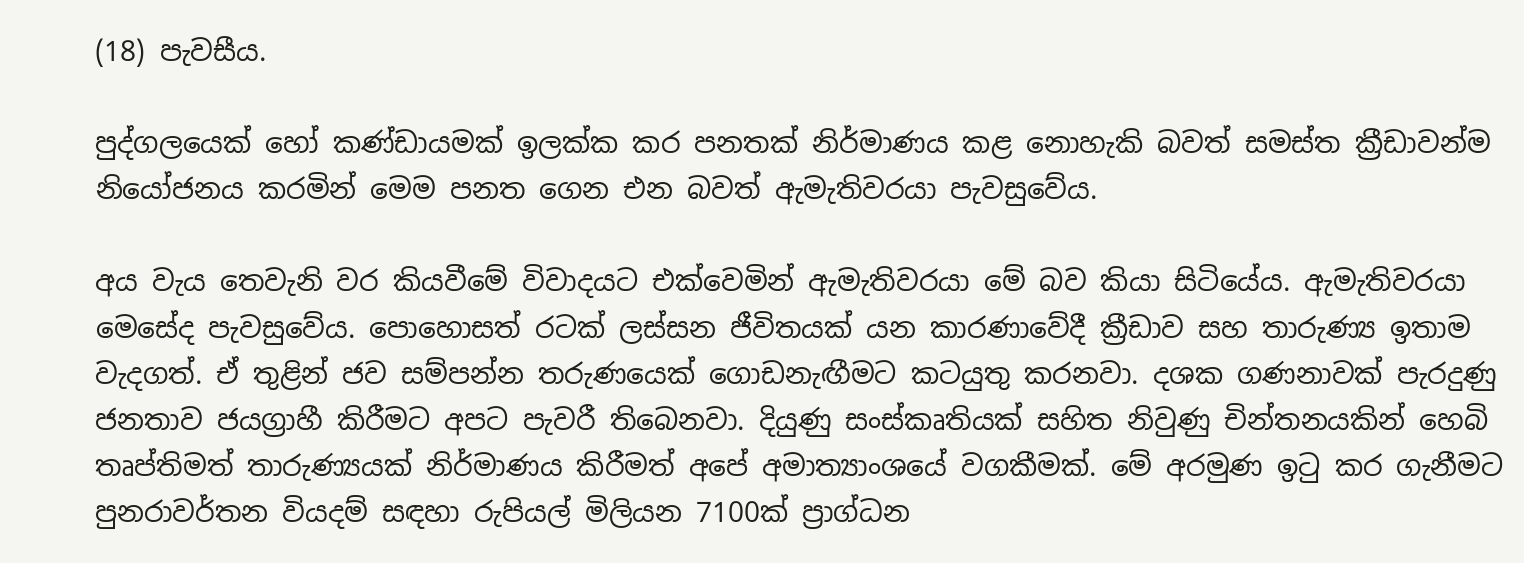(18) පැවසීය.

පුද්ගලයෙක් හෝ කණ්ඩායමක් ඉලක්ක කර පනතක් නිර්මාණය කළ නොහැකි බවත් සමස්ත ක්‍රීඩාවන්ම නියෝජනය කරමින් මෙම පනත ගෙන එන බවත් ඇමැතිවරයා පැවසුවේය.

අය වැය තෙවැනි වර කියවීමේ විවාදයට එක්වෙමින් ඇමැතිවරයා මේ බව කියා සිටියේය. ඇමැතිවරයා මෙසේද පැවසුවේය. පොහොසත් රටක් ලස්සන ජීවිතයක් යන කාරණාවේදී ක්‍රීඩාව සහ තාරුණ්‍ය ඉතාම වැදගත්. ඒ තුළින් ජව සම්පන්න තරුණයෙක් ගොඩනැඟීමට කටයුතු කරනවා. දශක ගණනාවක් පැරදුණු ජනතාව ජයග්‍රාහී කිරීමට අපට පැවරී තිබෙනවා. දියුණු සංස්කෘතියක් සහිත නිවුණු චින්තනයකින් හෙබි තෘප්තිමත් තාරුණ්‍යයක් නිර්මාණය කිරීමත් අපේ අමාත්‍යාංශයේ වගකීමක්. මේ අරමුණ ඉටු කර ගැනීමට පුනරාවර්තන වියදම් සඳහා රුපියල් මිලියන 7100ක් ප්‍රාග්ධන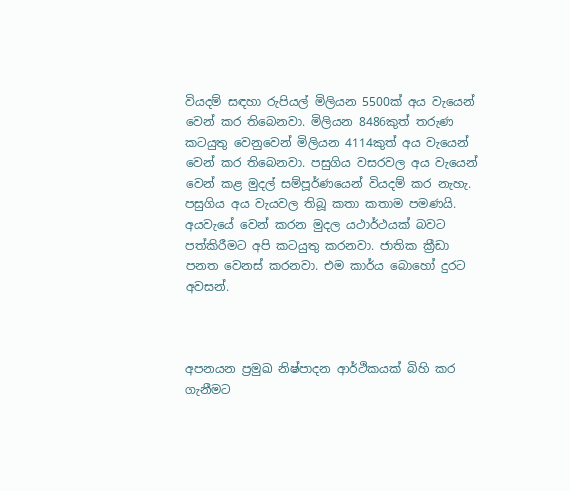වියදම් සඳහා රුපියල් මිලියන 5500ක් අය වැයෙන් වෙන් කර තිබෙනවා. මිලියන 8486කුත් තරුණ කටයුතු වෙනුවෙන් මිලියන 4114කුත් අය වැයෙන් වෙන් කර තිබෙනවා. පසුගිය වසරවල අය වැයෙන් වෙන් කළ මුදල් සම්පූර්ණයෙන් වියදම් කර නැහැ. පසුගිය අය වැයවල තිබූ කතා කතාම පමණයි. අයවැයේ වෙන් කරන මුදල යථාර්ථයක් බවට පත්කිරීමට අපි කටයුතු කරනවා. ජාතික ක්‍රීඩා පනත වෙනස් කරනවා. එම කාර්ය බොහෝ දුරට අවසන්.



අපනයන ප්‍රමුඛ නිෂ්පාදන ආර්ථිකයක් බිහි කර ගැනීමට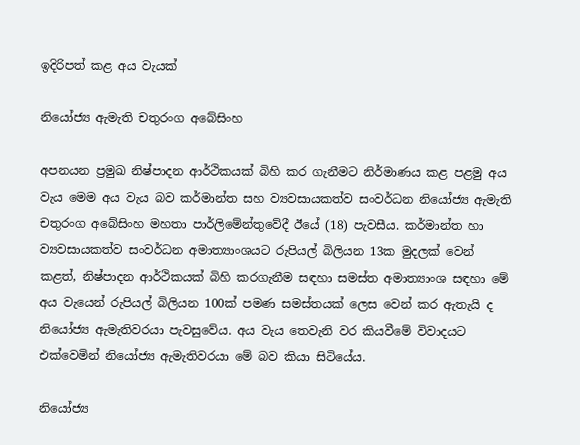ඉදිරිපත් කළ අය වැයක්

නියෝජ්‍ය ඇමැති චතුරංග අබේසිංහ

අපනයන ප්‍රමුඛ නිෂ්පාදන ආර්ථිකයක් බිහි කර ගැනීමට නිර්මාණය කළ පළමු අය වැය මෙම අය වැය බව කර්මාන්ත සහ ව්‍යවසායකත්ව සංවර්ධන නියෝජ්‍ය ඇමැති චතුරංග අබේසිංහ මහතා පාර්ලිමේන්තුවේදී ඊයේ (18) පැවසීය. කර්මාන්ත හා ව්‍යවසායකත්ව සංවර්ධන අමාත්‍යාංශයට රුපියල් බිලියන 13ක මුදලක් වෙන් කළත්, නිෂ්පාදන ආර්ථිකයක් බිහි කරගැනීම සඳහා සමස්ත අමාත්‍යාංශ සඳහා මේ අය වැයෙන් රුපියල් බිලියන 100ක් පමණ සමස්තයක් ලෙස වෙන් කර ඇතැයි ද නියෝජ්‍ය ඇමැතිවරයා පැවසුවේය. අය වැය තෙවැනි වර කියවීමේ විවාදයට එක්වෙමින් නියෝජ්‍ය ඇමැතිවරයා මේ බව කියා සිටියේය.

නියෝජ්‍ය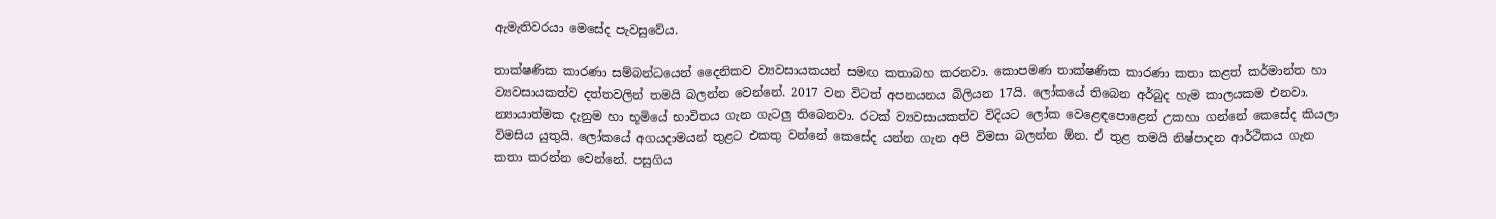ඇමැතිවරයා මෙසේද පැවසුවේය.

තාක්ෂණික කාරණා සම්බන්ධයෙන් දෛනිකව ව්‍යවසායකයන් සමඟ කතාබහ කරනවා. කොපමණ තාක්ෂණික කාරණා කතා කළත් කර්මාන්ත හා ව්‍යවසායකත්ව දත්තවලින් තමයි බලන්න වෙන්නේ. 2017 වන විටත් අපනයනය බිලියන 17යි. ලෝකයේ තිබෙන අර්බුද හැම කාලයකම එනවා. න්‍යායාත්මක දැනුම හා භූමියේ භාවිතය ගැන ගැටලු තිබෙනවා. රටක් ව්‍යවසායකත්ව විදියට ලෝක වෙළෙඳපොළෙන් උකහා ගන්නේ කෙසේද කියලා විමසිය යුතුයි. ලෝකයේ අගයදාමයන් තුළට එකතු වන්නේ කෙසේද යන්න ගැන අපි විමසා බලන්න ඕන. ඒ තුළ තමයි නිෂ්පාදන ආර්ථිකය ගැන කතා කරන්න වෙන්නේ. පසුගිය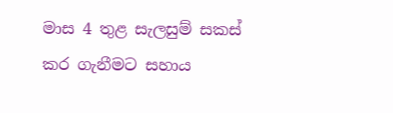මාස 4 තුළ සැලසුම් සකස් කර ගැනීමට සහාය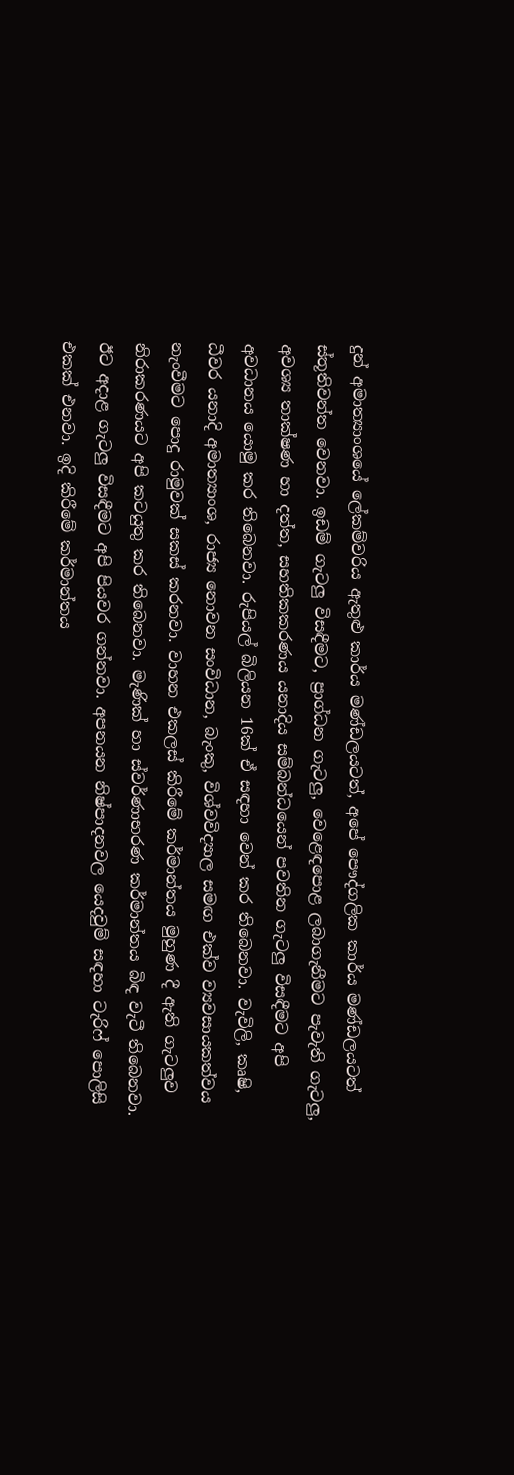දුන් අමාත්‍යාංශයේ ලේකම්වරිය ඇතුළු කාර්ය මණ්ඩලයටත්, අපේ පෞද්ගලික කාර්ය මණ්ඩලයටත් ස්තූතිවන්ත වෙනවා. ඉඩම් ගැටලු විසඳීමට, ප්‍රාග්ධන ගැටලු, වෙළෙඳපොළ ලබාගැනීමට පැවැති ගැටලු, අවශ්‍ය තාක්ෂණ හා දත්ත, සහතිකකරණය යනාදිය සම්බන්ධයෙන් පවතින ගැටලු විසඳීමට අපි අවධානය යොමු කර තිබෙනවා. රුපියල් බිලියන 16ක් ඒ සඳහා වෙන් කර තිබෙනවා. වැවිලි, කෘෂි, ධීවර යනාදි අමාත්‍යාංශ, රාජ්‍ය නොවන සංවිධාන, බැංකු, විශ්වවිද්‍යාල සමඟ එක්ව ව්‍යවසායකත්වය නැංවීමට පොදු රාමුවක් සකස් කරනවා. වාහන එකලස් කිරීමේ කර්මාන්තය මුහුණ දී ඇති ගැටලුව නිරාකරණයට අපි කටයුතු කර තිබෙනවා. මැණික් හා ස්වර්ණාභරණ කර්මාන්තය බිඳ වැටී තිබෙනවා. ඊට අදාළ ගැටලු විසඳීමට අපි පියවර ගන්නවා. අපනයන නිෂ්පාදනවල යෙදවුම් සඳහා ටැරිෆ් පොලිසි එකක් එනවා. ඉදි කිරීමේ කර්මාන්තය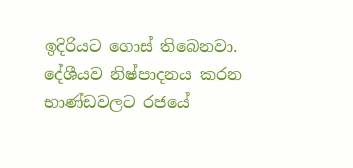ඉදිරියට ගොස් තිබෙනවා. දේශීයව නිෂ්පාදනය කරන භාණ්ඩවලට රජයේ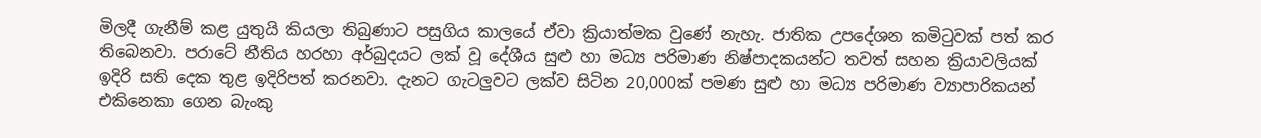මිලදී ගැනීම් කළ යුතුයි කියලා තිබුණාට පසුගිය කාලයේ ඒවා ක්‍රියාත්මක වුණේ නැහැ. ජාතික උපදේශන කමිටුවක් පත් කර තිබෙනවා. පරාටේ නීතිය හරහා අර්බුදයට ලක් වූ දේශීය සුළු හා මධ්‍ය පරිමාණ නිෂ්පාදකයන්ට තවත් සහන ක්‍රියාවලියක් ඉදිරි සති දෙක තුළ ඉදිරිපත් කරනවා. දැනට ගැටලුවට ලක්ව සිටින 20,000ක් පමණ සුළු හා මධ්‍ය පරිමාණ ව්‍යාපාරිකයන් එකිනෙකා ගෙන බැංකු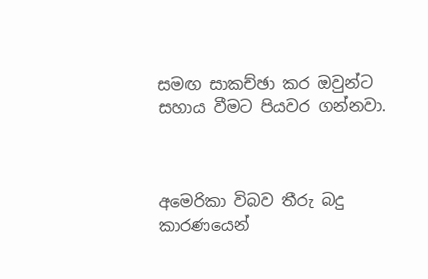සමඟ සාකච්ඡා කර ඔවුන්ට සහාය වීමට පියවර ගන්නවා.



අමෙරිකා විබව තීරු බදු කාරණයෙන්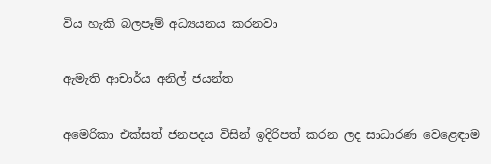විය හැකි බලපෑම් අධ්‍යයනය කරනවා

ඇමැති ආචාර්ය අනිල් ජයන්ත

අමෙරිකා එක්සත් ජනපදය විසින් ඉදිරිපත් කරන ලද සාධාරණ වෙළෙඳාම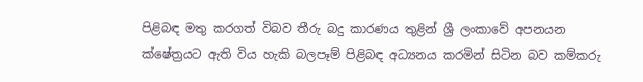පිළිබඳ මතු කරගත් විබව තීරු බදු කාරණය තුළින් ශ්‍රී ලංකාවේ අපනයන ක්ෂේත්‍රයට ඇති විය හැකි බලපෑම් පිළිබඳ අධ්‍යනය කරමින් සිටින බව කම්කරු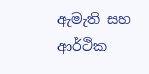ඇමැති සහ ආර්ථික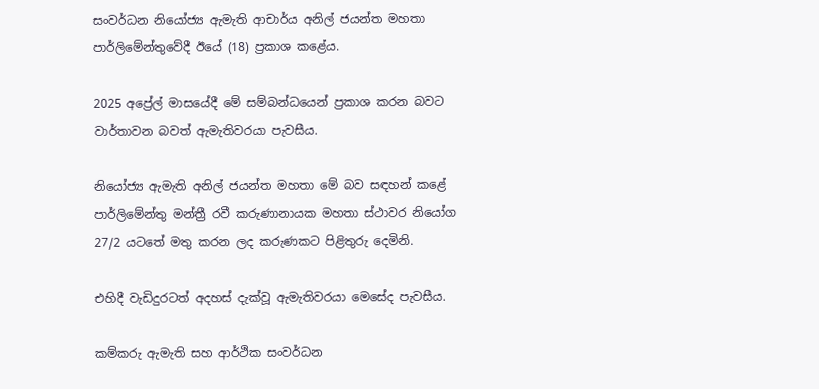සංවර්ධන නියෝජ්‍ය ඇමැති ආචාර්ය අනිල් ජයන්ත මහතා පාර්ලිමේන්තුවේදී ඊයේ (18) ප්‍රකාශ කළේය.

2025 අප්‍රේල් මාසයේදී මේ සම්බන්ධයෙන් ප්‍රකාශ කරන බවට වාර්තාවන බවත් ඇමැතිවරයා පැවසීය.

නියෝජ්‍ය ඇමැති අනිල් ජයන්ත මහතා මේ බව සඳහන් කළේ පාර්ලිමේන්තු මන්ත්‍රී රවී කරුණානායක මහතා ස්ථාවර නියෝග 27/2 යටතේ මතු කරන ලද කරුණකට පිළිතුරු දෙමිනි.

එහිදී වැඩිදුරටත් අදහස් දැක්වූ ඇමැතිවරයා මෙසේද පැවසීය.

කම්කරු ඇමැති සහ ආර්ථික සංවර්ධන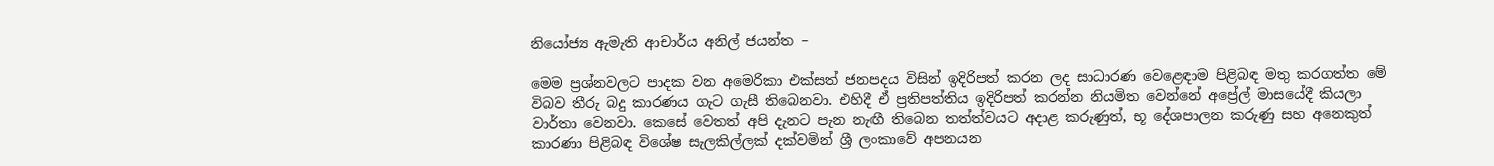නියෝජ්‍ය ඇමැති ආචාර්ය අනිල් ජයන්ත –

මෙම ප්‍රශ්නවලට පාදක වන අමෙරිකා එක්සත් ජනපදය විසින් ඉදිරිපත් කරන ලද සාධාරණ වෙළෙඳාම පිළිබඳ මතු කරගත්ත මේ විබව තීරු බදු කාරණය ගැට ගැසී තිබෙනවා. එහිදී ඒ ප්‍රතිපත්තිය ඉදිරිපත් කරන්න නියමිත වෙන්නේ අප්‍රේල් මාසයේදී කියලා වාර්තා වෙනවා. කෙසේ වෙතත් අපි දැනට පැන නැඟී තිබෙන තත්ත්වයට අදාළ කරුණුත්, භූ දේශපාලන කරුණු සහ අනෙකුත් කාරණා පිළිබඳ විශේෂ සැලකිල්ලක් දක්වමින් ශ්‍රී ලංකාවේ අපනයන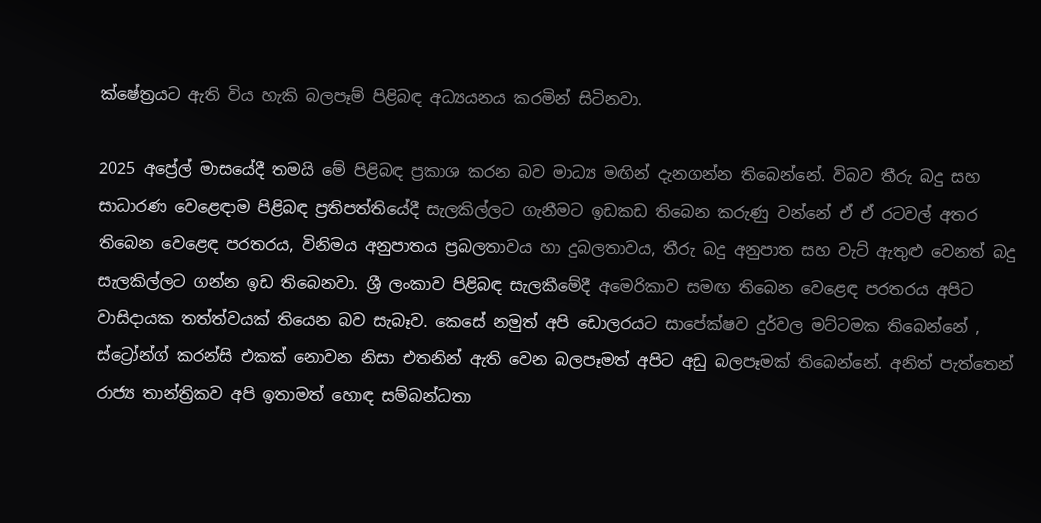ක්ෂේත්‍රයට ඇති විය හැකි බලපෑම් පිළිබඳ අධ්‍යයනය කරමින් සිටිනවා.

2025 අප්‍රේල් මාසයේදී තමයි මේ පිළිබඳ ප්‍රකාශ කරන බව මාධ්‍ය මඟින් දැනගන්න තිබෙන්නේ. විබව තීරු බදු සහ සාධාරණ වෙළෙඳාම පිළිබඳ ප්‍රතිපත්තියේදී සැලකිල්ලට ගැනීමට ඉඩකඩ තිබෙන කරුණු වන්නේ ඒ ඒ රටවල් අතර තිබෙන වෙළෙඳ පරතරය, විනිමය අනුපාතය ප්‍රබලතාවය හා දුබලතාවය, තීරු බදු අනුපාත සහ වැට් ඇතුළු වෙනත් බදු සැලකිල්ලට ගන්න ඉඩ තිබෙනවා. ශ්‍රී ලංකාව පිළිබඳ සැලකීමේදී අමෙරිකාව සමඟ තිබෙන වෙළෙඳ පරතරය අපිට වාසිදායක තත්ත්වයක් තියෙන බව සැබෑව. කෙසේ නමුත් අපි ඩොලරයට සාපේක්ෂව දුර්වල මට්ටමක තිබෙන්නේ , ස්ට්‍රෝන්ග් කරන්සි එකක් නොවන නිසා එතනින් ඇති වෙන බලපෑමත් අපිට අඩු බලපෑමක් තිබෙන්නේ. අනිත් පැත්තෙන් රාජ්‍ය තාන්ත්‍රිකව අපි ඉතාමත් හොඳ සම්බන්ධතා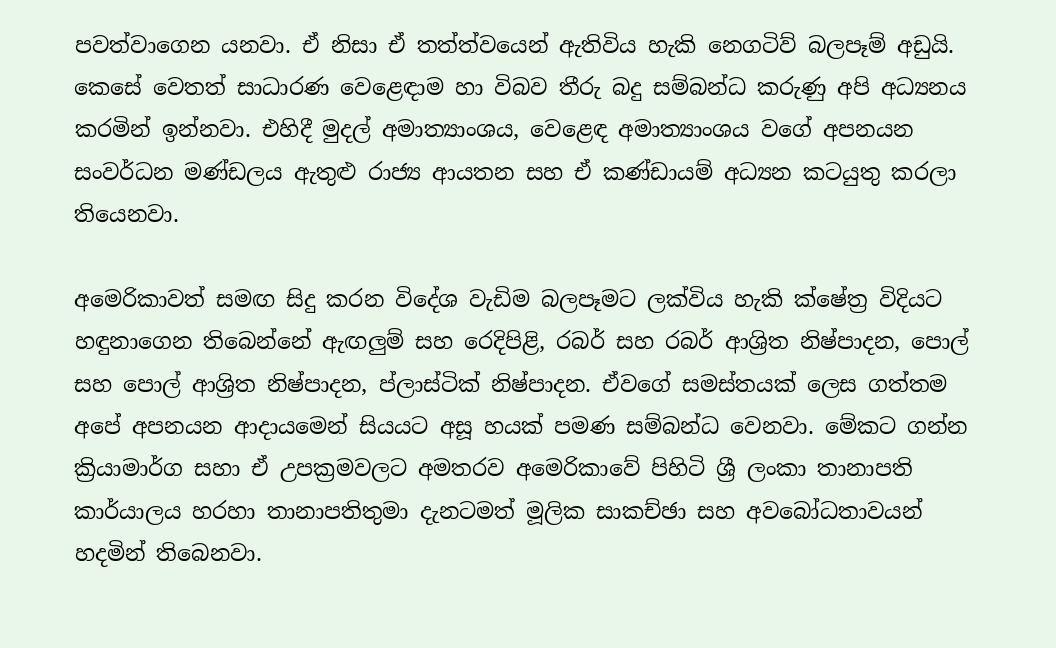පවත්වාගෙන යනවා. ඒ නිසා ඒ තත්ත්වයෙන් ඇතිවිය හැකි නෙගටිව් බලපෑම් අඩුයි. කෙසේ වෙතත් සාධාරණ වෙළෙඳාම හා විබව තීරු බදු සම්බන්ධ කරුණු අපි අධ්‍යනය කරමින් ඉන්නවා. එහිදී මුදල් අමාත්‍යාංශය, වෙළෙඳ අමාත්‍යාංශය වගේ අපනයන සංවර්ධන මණ්ඩලය ඇතුළු රාජ්‍ය ආයතන සහ ඒ කණ්ඩායම් අධ්‍යන කටයුතු කරලා තියෙනවා.

අමෙරිකාවත් සමඟ සිදු කරන විදේශ වැඩිම බලපෑමට ලක්විය හැකි ක්ෂේත්‍ර විදියට හඳුනාගෙන තිබෙන්නේ ඇඟලුම් සහ රෙදිපිළි, රබර් සහ රබර් ආශ්‍රිත නිෂ්පාදන, පොල් සහ පොල් ආශ්‍රිත නිෂ්පාදන, ප්ලාස්ටික් නිෂ්පාදන. ඒවගේ සමස්තයක් ලෙස ගත්තම අපේ අපනයන ආදායමෙන් සියයට අසූ හයක් පමණ සම්බන්ධ වෙනවා. මේකට ගන්න ක්‍රියාමාර්ග සහා ඒ උපක්‍රමවලට අමතරව අමෙරිකාවේ පිහිටි ශ්‍රී ලංකා තානාපති කාර්යාලය හරහා තානාපතිතුමා දැනටමත් මූලික සාකච්ඡා සහ අවබෝධතාවයන් හදමින් තිබෙනවා.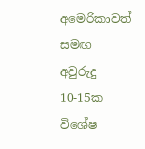අමෙරිකාවත් සමඟ අවුරුදු 10-15ක විශේෂ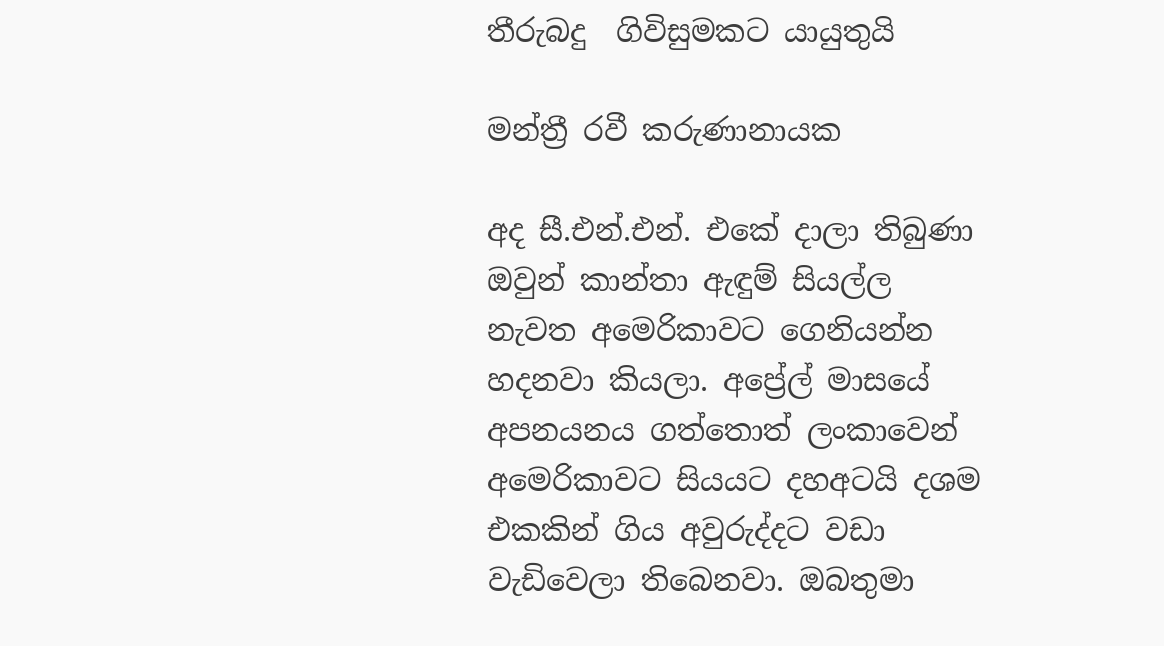තීරුබදු  ගිවිසුමකට යායුතුයි

මන්ත්‍රී රවී කරුණානායක

අද සී.එන්.එන්. එකේ දාලා තිබුණා ඔවුන් කාන්තා ඇඳුම් සියල්ල නැවත අමෙරිකාවට ගෙනියන්න හදනවා කියලා. අප්‍රේල් මාසයේ අපනයනය ගත්තොත් ලංකාවෙන් අමෙරිකාවට සියයට දහඅටයි දශම එකකින් ගිය අවුරුද්දට වඩා වැඩිවෙලා තිබෙනවා. ඔබතුමා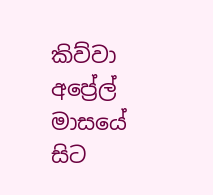කිව්වා අප්‍රේල් මාසයේ සිට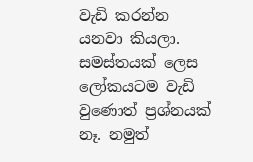වැඩි කරන්න යනවා කියලා. සමස්තයක් ලෙස ලෝකයටම වැඩි වුණොත් ප්‍රශ්නයක් නෑ. නමුත්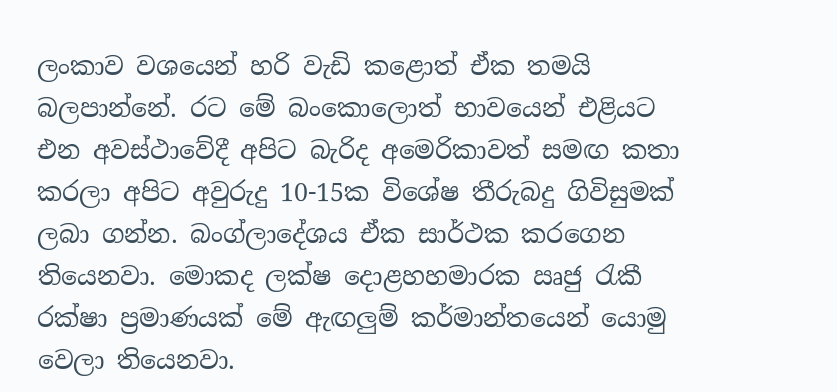ලංකාව වශයෙන් හරි වැඩි කළොත් ඒක තමයි බලපාන්නේ. රට මේ බංකොලොත් භාවයෙන් එළියට එන අවස්ථාවේදී අපිට බැරිද අමෙරිකාවත් සමඟ කතා කරලා අපිට අවුරුදු 10-15ක විශේෂ තීරුබදු ගිවිසුමක් ලබා ගන්න. බංග්ලාදේශය ඒක සාර්ථක කරගෙන තියෙනවා. මොකද ලක්ෂ දොළහහමාරක ඍජු රැකී රක්ෂා ප්‍රමාණයක් මේ ඇඟලුම් කර්මාන්තයෙන් යොමු වෙලා තියෙනවා.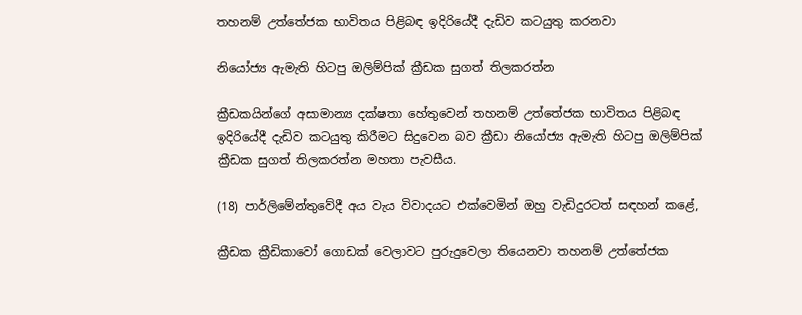තහනම් උත්තේජක භාවිතය පිළිබඳ ඉදිරියේදී දැඩිව කටයුතු කරනවා

නියෝජ්‍ය ඇමැති හිටපු ඔලිම්පික් ක්‍රීඩක සුගත් තිලකරත්න

ක්‍රීඩකයින්ගේ අසාමාන්‍ය දක්ෂතා හේතුවෙන් තහනම් උත්තේජක භාවිතය පිළිබඳ ඉදිරියේදී දැඩිව කටයුතු කිරීමට සිදුවෙන බව ක්‍රීඩා නියෝජ්‍ය ඇමැති හිටපු ඔලිම්පික් ක්‍රීඩක සුගත් තිලකරත්න මහතා පැවසීය.

(18) පාර්ලිමේන්තුවේදී අය වැය විවාදයට එක්වෙමින් ඔහු වැඩිදුරටත් සඳහන් කළේ,

ක්‍රීඩක ක්‍රීඩිකාවෝ ගොඩක් වෙලාවට පුරුදුවෙලා තියෙනවා තහනම් උත්තේජක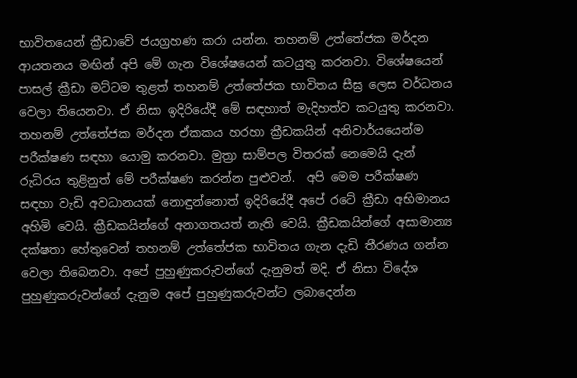භාවිතයෙන් ක්‍රීඩාවේ ජයග්‍රහණ කරා යන්න. තහනම් උත්තේජක මර්දන ආයතනය මඟින් අපි මේ ගැන විශේෂයෙන් කටයුතු කරනවා. විශේෂයෙන් පාසල් ක්‍රීඩා මට්ටම තුළත් තහනම් උත්තේජක භාවිතය සීඝ්‍ර ලෙස වර්ධනය වෙලා තියෙනවා. ඒ නිසා ඉදිරියේදී මේ සඳහාත් මැදිහත්ව කටයුතු කරනවා. තහනම් උත්තේජක මර්දන ඒකකය හරහා ක්‍රීඩකයින් අනිවාර්යයෙන්ම පරීක්ෂණ සඳහා යොමු කරනවා. මුත්‍රා සාම්පල විතරක් නෙමෙයි දැන් රුධිරය තුළිනුත් මේ පරීක්ෂණ කරන්න පුළුවන්.  අපි මෙම පරීක්ෂණ සඳහා වැඩි අවධානයක් නොඳුන්නොත් ඉදිරියේදී අපේ රටේ ක්‍රීඩා අභිමානය අහිමි වෙයි. ක්‍රීඩකයින්ගේ අනාගතයත් නැති වෙයි. ක්‍රීඩකයින්ගේ අසාමාන්‍ය දක්ෂතා හේතුවෙන් තහනම් උත්තේජක භාවිතය ගැන දැඩි තීරණය ගන්න වෙලා තිබෙනවා. අපේ පුහුණුකරුවන්ගේ දැනුමත් මදි. ඒ නිසා විදේශ පුහුණුකරුවන්ගේ දැනුම අපේ පුහුණුකරුවන්ට ලබාදෙන්න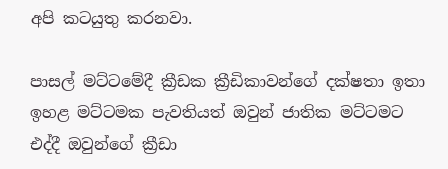අපි කටයුතු කරනවා.

පාසල් මට්ටමේදී ක්‍රීඩක ක්‍රීඩිකාවන්ගේ දක්ෂතා ඉතා ඉහළ මට්ටමක පැවතියත් ඔවුන් ජාතික මට්ටමට එද්දී ඔවුන්ගේ ක්‍රීඩා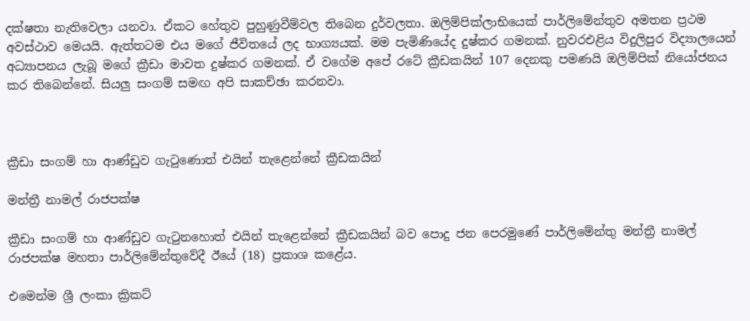දක්ෂතා නැතිවෙලා යනවා. ඒකට හේතුව පුහුණුවීම්වල තිබෙන දුර්වලතා. ඔලිම්පික්ලාභියෙක් පාර්ලිමේන්තුව අමතන ප්‍රථම අවස්ථාව මෙයයි. ඇත්තටම එය මගේ ජීවිතයේ ලද භාග්‍යයක්. මම පැමිණියේද දුෂ්කර ගමනක්. නුවරඑළිය විදුලිපුර විද්‍යාලයෙන් අධ්‍යාපනය ලැබූ මගේ ක්‍රීඩා මාවත දුෂ්කර ගමනක්. ඒ වගේම අපේ රටේ ක්‍රීඩකයින් 107 දෙනකු පමණයි ඔලිම්පික් නියෝජනය කර තිබෙන්නේ. සියලු සංගම් සමඟ අපි සාකච්ඡා කරනවා.



ක්‍රීඩා සංගම් හා ආණ්ඩුව ගැටුණොත් එයින් තැළෙන්නේ ක්‍රීඩකයින්

මන්ත්‍රී නාමල් රාජපක්ෂ

ක්‍රීඩා සංගම් හා ආණ්ඩුව ගැටුනහොත් එයින් තැළෙන්නේ ක්‍රීඩකයින් බව පොදු ජන පෙරමුණේ පාර්ලිමේන්තු මන්ත්‍රී නාමල් රාජපක්ෂ මහතා පාර්ලිමේන්තුවේදී ඊයේ (18) ප්‍රකාශ කළේය.

එමෙන්ම ශ්‍රී ලංකා ක්‍රිකට්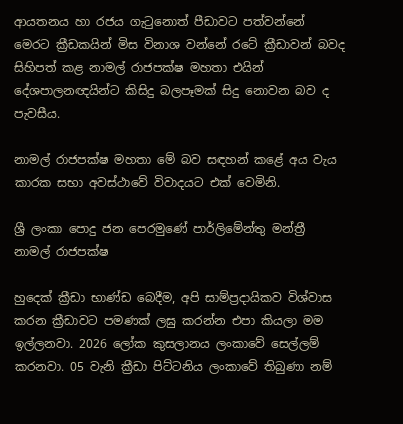ආයතනය හා රජය ගැටුනොත් පීඩාවට පත්වන්නේ මෙරට ක්‍රීඩකයින් මිස විනාශ වන්නේ රටේ ක්‍රීඩාවන් බවද සිහිපත් කළ නාමල් රාජපක්ෂ මහතා එයින් දේශපාලනඥයින්ට කිසිදු බලපෑමක් සිදු නොවන බව ද පැවසීය.

නාමල් රාජපක්ෂ මහතා මේ බව සඳහන් කළේ අය වැය කාරක සභා අවස්ථාවේ විවාදයට එක් වෙමිනි.

ශ්‍රී ලංකා පොදු ජන පෙරමුණේ පාර්ලිමේන්තු මන්ත්‍රී නාමල් රාජපක්ෂ

හුදෙක් ක්‍රීඩා භාණ්ඩ බෙදීම, අපි සාම්ප්‍රදායිකව විශ්වාස කරන ක්‍රීඩාවට පමණක් ලඝු කරන්න එපා කියලා මම ඉල්ලනවා. 2026 ලෝක කුසලානය ලංකාවේ සෙල්ලම් කරනවා. 05 වැනි ක්‍රීඩා පිට්ටනිය ලංකාවේ තිබුණා නම්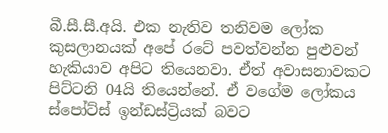බී.සී.සී.අයි. එක නැතිව තනිවම ලෝක කුසලානයක් අපේ රටේ පවත්වන්න පුළුවන් හැකියාව අපිට තියෙනවා. ඒත් අවාසනාවකට පිට්ටනි 04යි තියෙන්නේ. ඒ වගේම ලෝකය ස්පෝට්ස් ඉන්ඩස්ට්‍රියක් බවට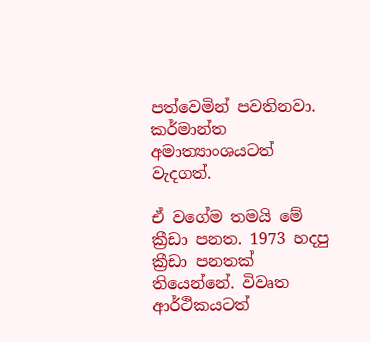පත්වෙමින් පවතිනවා. කර්මාන්ත අමාත්‍යාංශයටත් වැදගත්.

ඒ වගේම තමයි මේ ක්‍රීඩා පනත. 1973 හදපු ක්‍රීඩා පනතක් තියෙන්නේ. විවෘත ආර්ථිකයටත්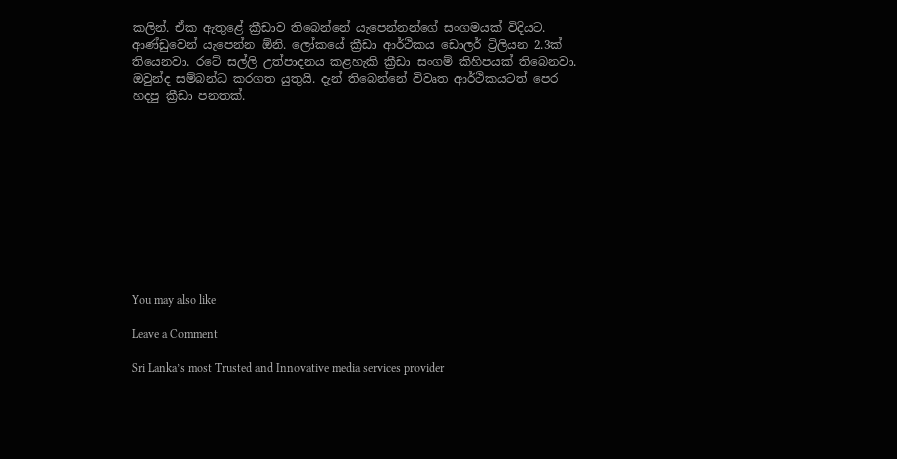කලින්. ඒක ඇතුළේ ක්‍රීඩාව තිබෙන්නේ යැපෙන්නන්ගේ සංගමයක් විදියට. ආණ්ඩුවෙන් යැපෙන්න ඕනි. ලෝකයේ ක්‍රීඩා ආර්ථිකය ඩොලර් ට්‍රිලියන 2.3ක් තියෙනවා. රටේ සල්ලි උත්පාදනය කළහැකි ක්‍රීඩා සංගම් කිහිපයක් තිබෙනවා. ඔවුන්ද සම්බන්ධ කරගත යුතුයි. දැන් තිබෙන්නේ විවෘත ආර්ථිකයටත් පෙර හදපු ක්‍රීඩා පනතක්.











You may also like

Leave a Comment

Sri Lanka’s most Trusted and Innovative media services provider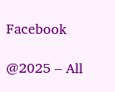Facebook

@2025 – All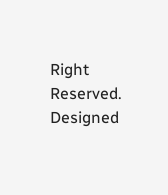Right Reserved. Designed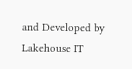and Developed by Lakehouse IT